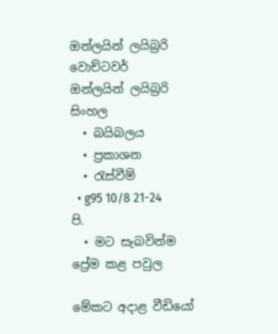ඔන්ලයින් ලයිබ්‍රරි
වොච්ටවර්
ඔන්ලයින් ලයිබ්‍රරි
සිංහල
  • බයිබලය
  • ප්‍රකාශන
  • රැස්වීම්
  • g95 10/8 21-24 පි.
  • මට සැබවින්ම ප්‍රේම කළ පවුල

මේකට අදාළ වීඩියෝ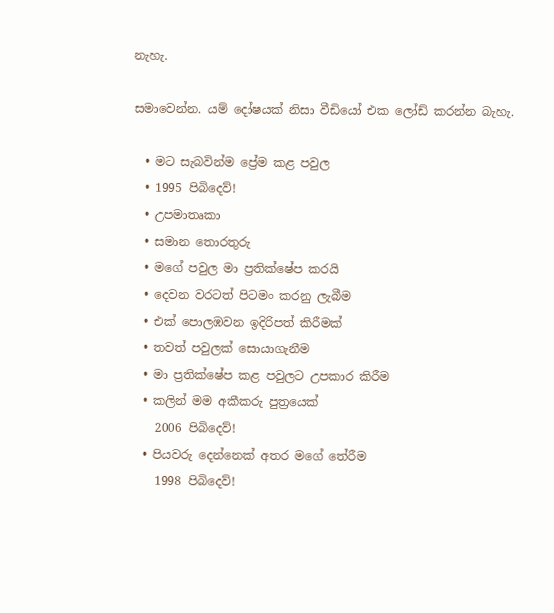නැහැ.

සමාවෙන්න. යම් දෝෂයක් නිසා වීඩියෝ එක ලෝඩ් කරන්න බැහැ.

  • මට සැබවින්ම ප්‍රේම කළ පවුල
  • 1995 පිබිදෙව්!
  • උපමාතෘකා
  • සමාන තොරතුරු
  • මගේ පවුල මා ප්‍රතික්ෂේප කරයි
  • දෙවන වරටත් පිටමං කරනු ලැබීම
  • එක් පොලඹවන ඉදිරිපත් කිරීමක්
  • තවත් පවුලක් සොයාගැනීම
  • මා ප්‍රතික්ෂේප කළ පවුලට උපකාර කිරීම
  • කලින් මම අකීකරු පුත්‍රයෙක්
    2006 පිබිදෙව්!
  • පියවරු දෙන්නෙක් අතර මගේ තේරීම
    1998 පිබිදෙව්!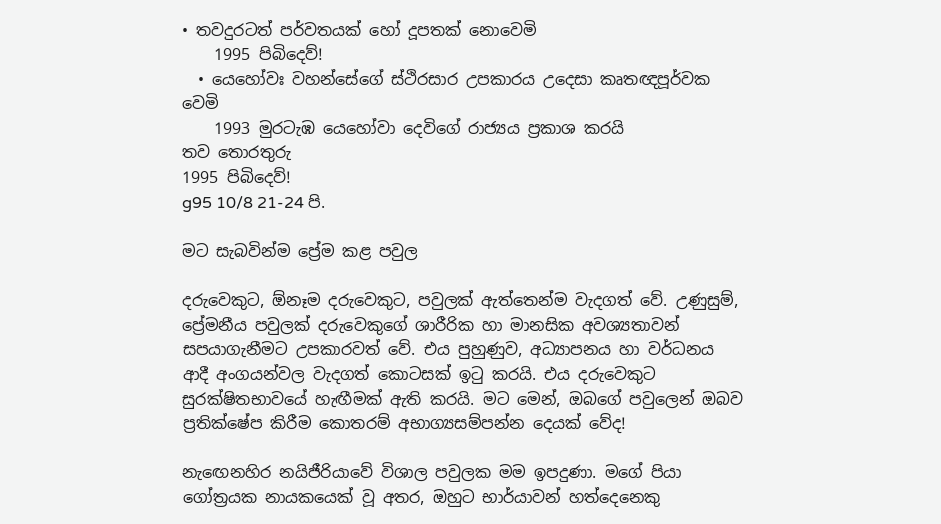• තවදුරටත් පර්වතයක් හෝ දූපතක් නොවෙමි
    1995 පිබිදෙව්!
  • යෙහෝවඃ වහන්සේගේ ස්ථිරසාර උපකාරය උදෙසා කෘතඥපූර්වක වෙමි
    1993 මුරටැඹ යෙහෝවා දෙවිගේ රාජ්‍යය ප්‍රකාශ කරයි
තව තොරතුරු
1995 පිබිදෙව්!
g95 10/8 21-24 පි.

මට සැබවින්ම ප්‍රේම කළ පවුල

දරුවෙකුට, ඕනෑම දරුවෙකුට, පවුලක් ඇත්තෙන්ම වැදගත් වේ. උණුසුම්, ප්‍රේමනීය පවුලක් දරුවෙකුගේ ශාරීරික හා මානසික අවශ්‍යතාවන් සපයාගැනීමට උපකාරවත් වේ. එය පුහුණුව, අධ්‍යාපනය හා වර්ධනය ආදී අංගයන්වල වැදගත් කොටසක් ඉටු කරයි. එය දරුවෙකුට සුරක්ෂිතභාවයේ හැඟීමක් ඇති කරයි. මට මෙන්, ඔබගේ පවුලෙන් ඔබව ප්‍රතික්ෂේප කිරීම කොතරම් අභාග්‍යසම්පන්න දෙයක් වේද!

නැඟෙනහිර නයිජීරියාවේ විශාල පවුලක මම ඉපදුණා. මගේ පියා ගෝත්‍රයක නායකයෙක් වූ අතර, ඔහුට භාර්යාවන් හත්දෙනෙකු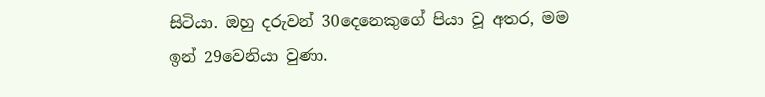සිටියා. ඔහු දරුවන් 30දෙනෙකුගේ පියා වූ අතර, මම ඉන් 29වෙනියා වුණා.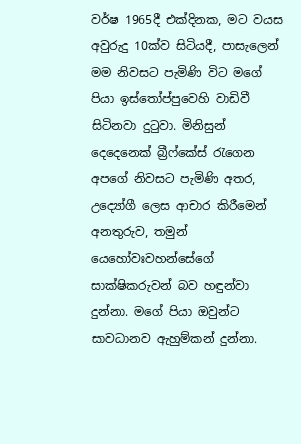වර්ෂ 1965දී එක්දිනක, මට වයස අවුරුදු 10ක්ව සිටියදී, පාසැලෙන් මම නිවසට පැමිණි විට මගේ පියා ඉස්තෝප්පුවෙහි වාඩිවී සිටිනවා දුටුවා. මිනිසුන් දෙදෙනෙක් බ්‍රීෆ්කේස් රැගෙන අපගේ නිවසට පැමිණි අතර, උද්‍යෝගී ලෙස ආචාර කිරීමෙන් අනතුරුව, තමුන් යෙහෝවඃවහන්සේගේ සාක්ෂිකරුවන් බව හඳුන්වා දුන්නා. මගේ පියා ඔවුන්ට සාවධානව ඇහුම්කන් දුන්නා.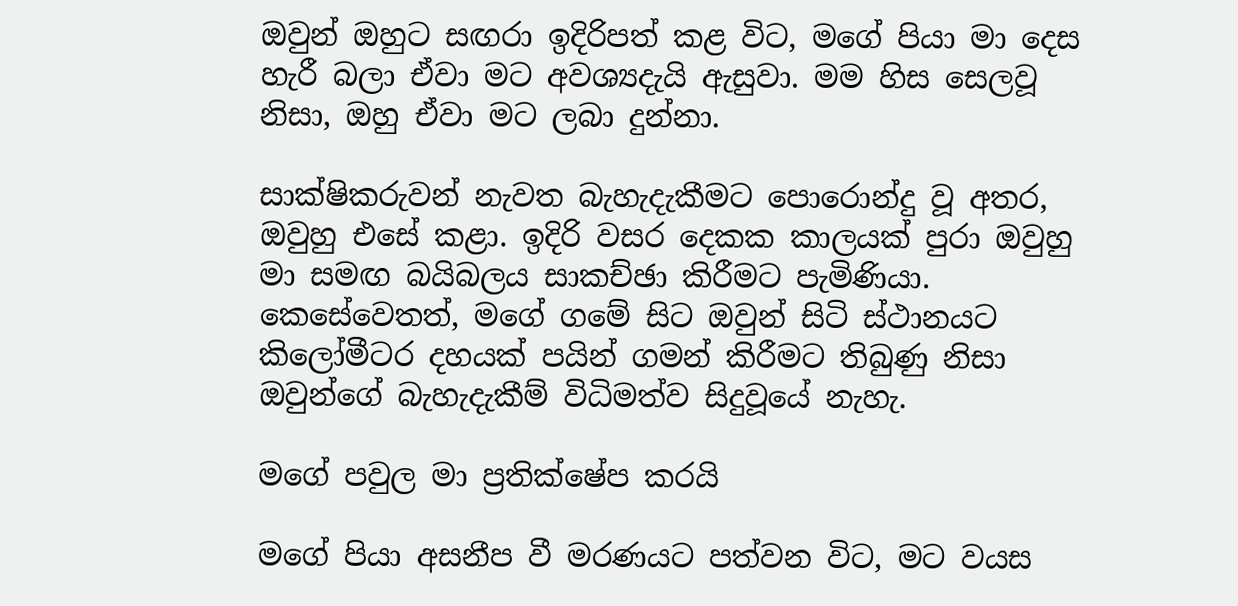ඔවුන් ඔහුට සඟරා ඉදිරිපත් කළ විට, මගේ පියා මා දෙස හැරී බලා ඒවා මට අවශ්‍යදැයි ඇසුවා. මම හිස සෙලවූ නිසා, ඔහු ඒවා මට ලබා දුන්නා.

සාක්ෂිකරුවන් නැවත බැහැදැකීමට පොරොන්දු වූ අතර, ඔවුහු එසේ කළා. ඉදිරි වසර දෙකක කාලයක් පුරා ඔවුහු මා සමඟ බයිබලය සාකච්ඡා කිරීමට පැමිණියා. කෙසේවෙතත්, මගේ ගමේ සිට ඔවුන් සිටි ස්ථානයට කිලෝමීටර දහයක් පයින් ගමන් කිරීමට තිබුණු නිසා ඔවුන්ගේ බැහැදැකීම් විධිමත්ව සිදුවූයේ නැහැ.

මගේ පවුල මා ප්‍රතික්ෂේප කරයි

මගේ පියා අසනීප වී මරණයට පත්වන විට, මට වයස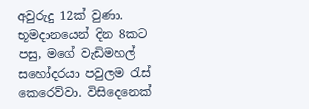අවුරුදු 12ක් වුණා. භූමදානයෙන් දින 8කට පසු, මගේ වැඩිමහල් සහෝදරයා පවුලම රැස් කෙරෙව්වා. විසිදෙනෙක්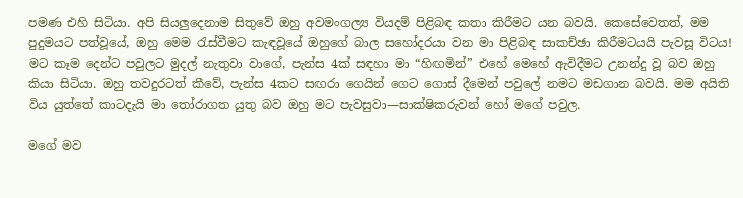පමණ එහි සිටියා. අපි සියලුදෙනාම සිතුවේ ඔහු අවමංගල්‍ය වියදම් පිළිබඳ කතා කිරීමට යන බවයි. කෙසේවෙතත්, මම පුදුමයට පත්වූයේ, ඔහු මෙම රැස්වීමට කැඳවූයේ ඔහුගේ බාල සහෝදරයා වන මා පිළිබඳ සාකච්ඡා කිරීමටයයි පැවසූ විටය! මට කෑම දෙන්ට පවුලට මුදල් නැතුවා වාගේ, පැන්ස 4ක් සඳහා මා “හිඟමින්” එහේ මෙහේ ඇවිදීමට උනන්දු වූ බව ඔහු කියා සිටියා. ඔහු තවදුරටත් කීවේ, පැන්ස 4කට සඟරා ගෙයින් ගෙට ගොස් දීමෙන් පවුලේ නමට මඩගාන බවයි. මම අයිති විය යුත්තේ කාටදැයි මා තෝරාගත යුතු බව ඔහු මට පැවසුවා—සාක්ෂිකරුවන් හෝ මගේ පවුල.

මගේ මව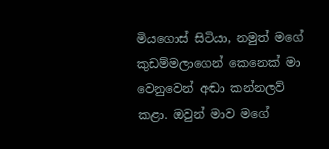මියගොස් සිටියා, නමුත් මගේ කුඩම්මලාගෙන් කෙනෙක් මා වෙනුවෙන් අඬා කන්නලව් කළා. ඔවුන් මාව මගේ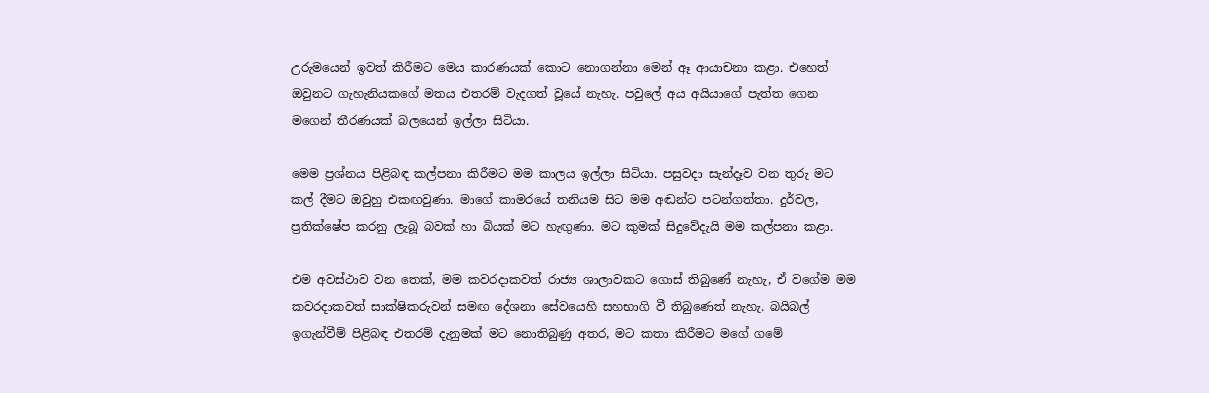උරුමයෙන් ඉවත් කිරීමට මෙය කාරණයක් කොට නොගන්නා මෙන් ඈ ආයාචනා කළා. එහෙත් ඔවුනට ගැහැනියකගේ මතය එතරම් වැදගත් වූයේ නැහැ. පවුලේ අය අයියාගේ පැත්ත ගෙන මගෙන් තීරණයක් බලයෙන් ඉල්ලා සිටියා.

මෙම ප්‍රශ්නය පිළිබඳ කල්පනා කිරීමට මම කාලය ඉල්ලා සිටියා. පසුවදා සැන්දෑව වන තුරු මට කල් දීමට ඔවුහු එකඟවුණා. මාගේ කාමරයේ තනියම සිට මම අඬන්ට පටන්ගත්තා. දුර්වල, ප්‍රතික්ෂේප කරනු ලැබූ බවක් හා බියක් මට හැඟුණා. මට කුමක් සිදුවේදැයි මම කල්පනා කළා.

එම අවස්ථාව වන තෙක්, මම කවරදාකවත් රාජ්‍ය ශාලාවකට ගොස් තිබුණේ නැහැ, ඒ වගේම මම කවරදාකවත් සාක්ෂිකරුවන් සමඟ දේශනා සේවයෙහි සහභාගි වී තිබුණෙත් නැහැ. බයිබල් ඉගැන්වීම් පිළිබඳ එතරම් දැනුමක් මට නොතිබුණු අතර, මට කතා කිරීමට මගේ ගමේ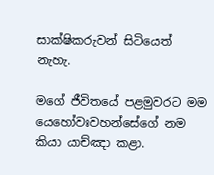සාක්ෂිකරුවන් සිටියෙත් නැහැ.

මගේ ජීවිතයේ පළමුවරට මම යෙහෝවඃවහන්සේගේ නම කියා යාච්ඤා කළා.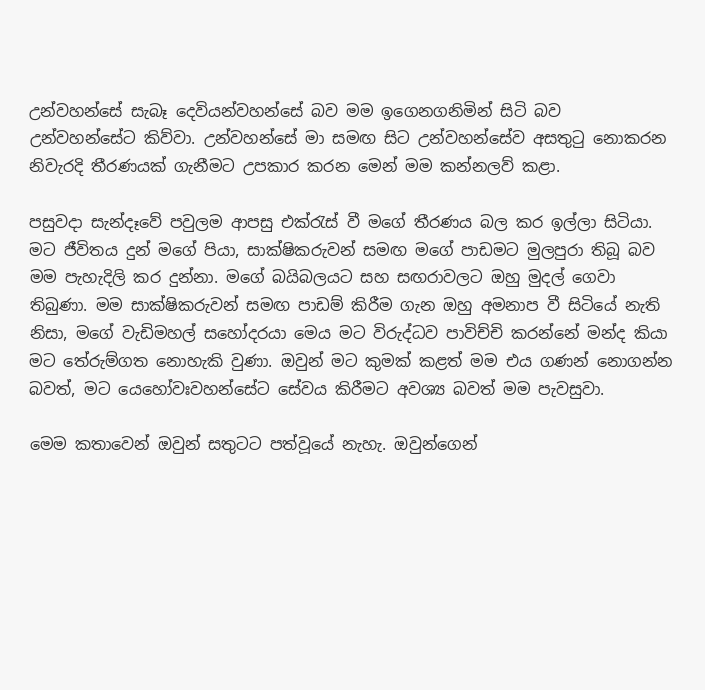උන්වහන්සේ සැබෑ දෙවියන්වහන්සේ බව මම ඉගෙනගනිමින් සිටි බව උන්වහන්සේට කිව්වා. උන්වහන්සේ මා සමඟ සිට උන්වහන්සේව අසතුටු නොකරන නිවැරදි තීරණයක් ගැනීමට උපකාර කරන මෙන් මම කන්නලව් කළා.

පසුවදා සැන්දෑවේ පවුලම ආපසු එක්රැස් වී මගේ තීරණය බල කර ඉල්ලා සිටියා. මට ජීවිතය දුන් මගේ පියා, සාක්ෂිකරුවන් සමඟ මගේ පාඩමට මුලපුරා තිබූ බව මම පැහැදිලි කර දුන්නා. මගේ බයිබලයට සහ සඟරාවලට ඔහු මුදල් ගෙවා තිබුණා. මම සාක්ෂිකරුවන් සමඟ පාඩම් කිරීම ගැන ඔහු අමනාප වී සිටියේ නැති නිසා, මගේ වැඩිමහල් සහෝදරයා මෙය මට විරුද්ධව පාවිච්චි කරන්නේ මන්ද කියා මට තේරුම්ගත නොහැකි වුණා. ඔවුන් මට කුමක් කළත් මම එය ගණන් නොගන්න බවත්, මට යෙහෝවඃවහන්සේට සේවය කිරීමට අවශ්‍ය බවත් මම පැවසුවා.

මෙම කතාවෙන් ඔවුන් සතුටට පත්වූයේ නැහැ. ඔවුන්ගෙන්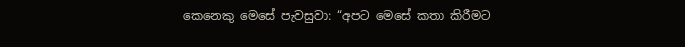කෙනෙකු මෙසේ පැවසුවා: “අපට මෙසේ කතා කිරීමට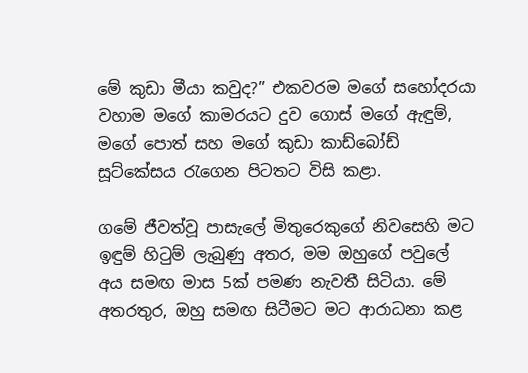මේ කුඩා මීයා කවුද?” එකවරම මගේ සහෝදරයා වහාම මගේ කාමරයට දුව ගොස් මගේ ඇඳුම්, මගේ පොත් සහ මගේ කුඩා කාඩ්බෝඩ් සූට්කේසය රැගෙන පිටතට විසි කළා.

ගමේ ජීවත්වූ පාසැලේ මිතුරෙකුගේ නිවසෙහි මට ඉඳුම් හිටුම් ලැබුණු අතර, මම ඔහුගේ පවුලේ අය සමඟ මාස 5ක් පමණ නැවතී සිටියා. මේ අතරතුර, ඔහු සමඟ සිටීමට මට ආරාධනා කළ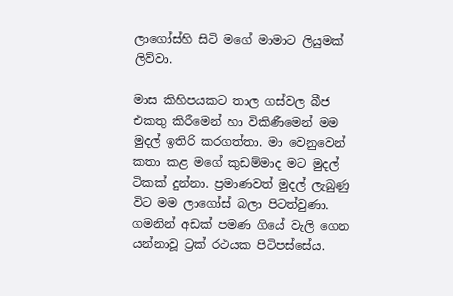ලාගෝස්හි සිටි මගේ මාමාට ලියුමක් ලිව්වා.

මාස කිහිපයකට තාල ගස්වල බීජ එකතු කිරීමෙන් හා විකිණීමෙන් මම මුදල් ඉතිරි කරගත්තා. මා වෙනුවෙන් කතා කළ මගේ කුඩම්මාද මට මුදල් ටිකක් දුන්නා. ප්‍රමාණවත් මුදල් ලැබුණු විට මම ලාගෝස් බලා පිටත්වුණා. ගමනින් අඩක් පමණ ගියේ වැලි ගෙන යන්නාවූ ට්‍රක් රථයක පිටිපස්සේය.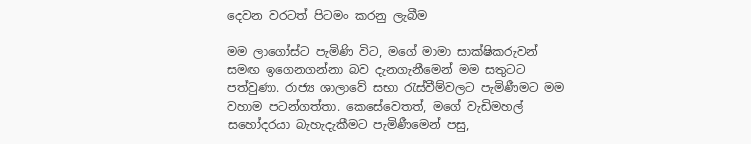දෙවන වරටත් පිටමං කරනු ලැබීම

මම ලාගෝස්ට පැමිණි විට, මගේ මාමා සාක්ෂිකරුවන් සමඟ ඉගෙනගන්නා බව දැනගැනීමෙන් මම සතුටට පත්වුණා. රාජ්‍ය ශාලාවේ සභා රැස්වීම්වලට පැමිණීමට මම වහාම පටන්ගත්තා. කෙසේවෙතත්, මගේ වැඩිමහල් සහෝදරයා බැහැදැකීමට පැමිණීමෙන් පසු,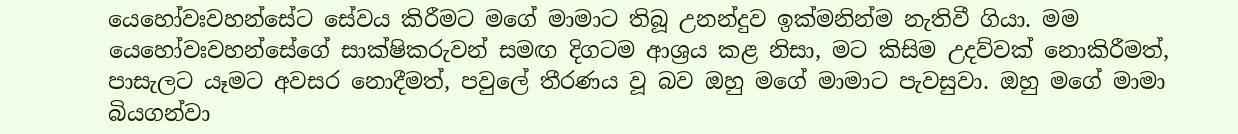යෙහෝවඃවහන්සේට සේවය කිරීමට මගේ මාමාට තිබූ උනන්දුව ඉක්මනින්ම නැතිවී ගියා. මම යෙහෝවඃවහන්සේගේ සාක්ෂිකරුවන් සමඟ දිගටම ආශ්‍රය කළ නිසා, මට කිසිම උදව්වක් නොකිරීමත්, පාසැලට යෑමට අවසර නොදීමත්, පවුලේ තීරණය වූ බව ඔහු මගේ මාමාට පැවසුවා. ඔහු මගේ මාමා බියගන්වා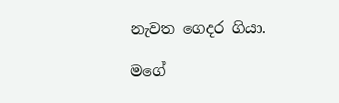නැවත ගෙදර ගියා.

මගේ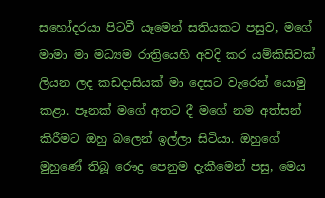සහෝදරයා පිටවී යෑමෙන් සතියකට පසුව, මගේ මාමා මා මධ්‍යම රාත්‍රියෙහි අවදි කර යම්කිසිවක් ලියන ලද කඩදාසියක් මා දෙසට වැරෙන් යොමු කළා. පෑනක් මගේ අතට දී මගේ නම අත්සන් කිරීමට ඔහු බලෙන් ඉල්ලා සිටියා. ඔහුගේ මුහුණේ තිබූ රෞද්‍ර පෙනුම දැකීමෙන් පසු, මෙය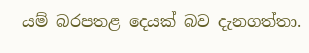යම් බරපතළ දෙයක් බව දැනගත්තා.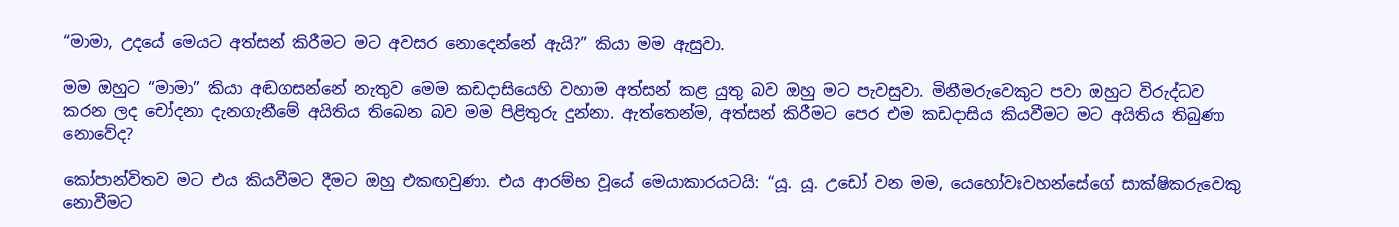“මාමා, උදයේ මෙයට අත්සන් කිරීමට මට අවසර නොදෙන්නේ ඇයි?” කියා මම ඇසුවා.

මම ඔහුට “මාමා” කියා අඬගසන්නේ නැතුව මෙම කඩදාසියෙහි වහාම අත්සන් කළ යුතු බව ඔහු මට පැවසුවා. මිනීමරුවෙකුට පවා ඔහුට විරුද්ධව කරන ලද චෝදනා දැනගැනීමේ අයිතිය තිබෙන බව මම පිළිතුරු දුන්නා. ඇත්තෙන්ම, අත්සන් කිරීමට පෙර එම කඩදාසිය කියවීමට මට අයිතිය තිබුණා නොවේද?

කෝපාන්විතව මට එය කියවීමට දීමට ඔහු එකඟවුණා. එය ආරම්භ වූයේ මෙයාකාරයටයි: “යූ. යූ. උඩෝ වන මම, යෙහෝවඃවහන්සේගේ සාක්ෂිකරුවෙකු නොවීමට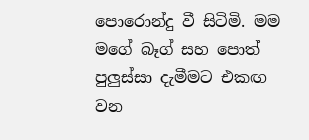පොරොන්දු වී සිටිමි. මම මගේ බෑග් සහ පොත් පුලුස්සා දැමීමට එකඟ වන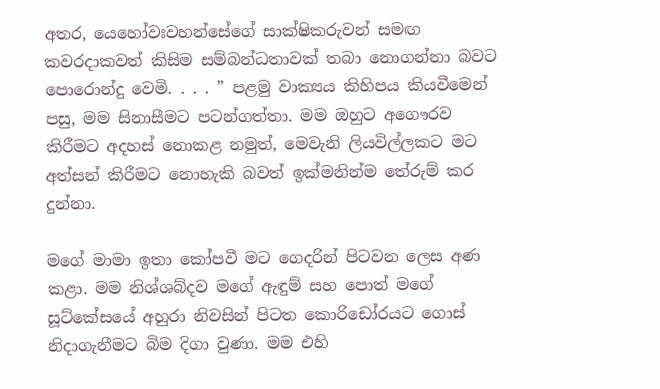අතර, යෙහෝවඃවහන්සේගේ සාක්ෂිකරුවන් සමඟ කවරදාකවත් කිසිම සම්බන්ධතාවක් තබා නොගන්නා බවට පොරොන්දු වෙමි. . . . ” පළමු වාක්‍යය කිහිපය කියවීමෙන් පසු, මම සිනාසීමට පටන්ගත්තා. මම ඔහුට අගෞරව කිරීමට අදහස් නොකළ නමුත්, මෙවැනි ලියවිල්ලකට මට අත්සන් කිරීමට නොහැකි බවත් ඉක්මනින්ම තේරුම් කර දුන්නා.

මගේ මාමා ඉතා කෝපවී මට ගෙදරින් පිටවන ලෙස අණ කළා. මම නිශ්ශබ්දව මගේ ඇඳුම් සහ පොත් මගේ සූට්කේසයේ අහුරා නිවසින් පිටත කොරිඩෝරයට ගොස් නිදාගැනීමට බිම දිගා වුණා. මම එහි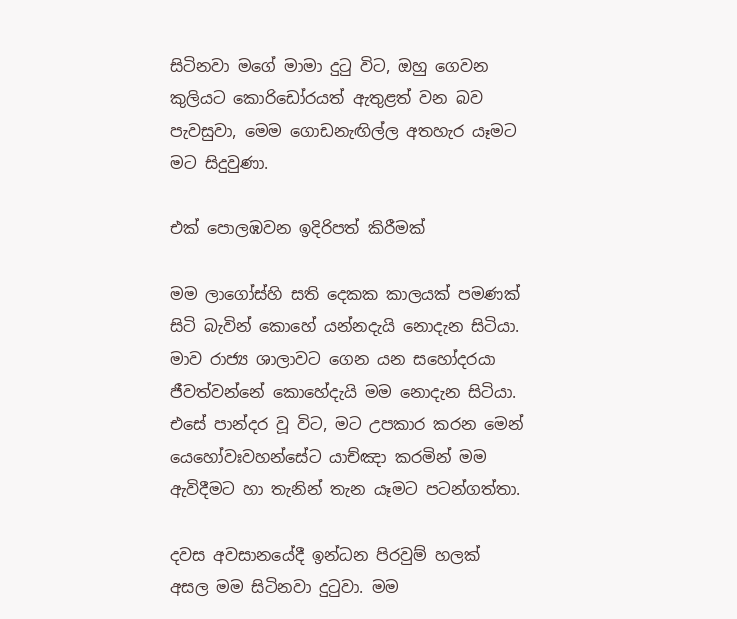සිටිනවා මගේ මාමා දුටු විට, ඔහු ගෙවන කුලියට කොරිඩෝරයත් ඇතුළත් වන බව පැවසුවා, මෙම ගොඩනැඟිල්ල අතහැර යෑමට මට සිදුවුණා.

එක් පොලඹවන ඉදිරිපත් කිරීමක්

මම ලාගෝස්හි සති දෙකක කාලයක් පමණක් සිටි බැවින් කොහේ යන්නදැයි නොදැන සිටියා. මාව රාජ්‍ය ශාලාවට ගෙන යන සහෝදරයා ජීවත්වන්නේ කොහේදැයි මම නොදැන සිටියා. එසේ පාන්දර වූ විට, මට උපකාර කරන මෙන් යෙහෝවඃවහන්සේට යාච්ඤා කරමින් මම ඇවිදීමට හා තැනින් තැන යෑමට පටන්ගත්තා.

දවස අවසානයේදී ඉන්ධන පිරවුම් හලක් අසල මම සිටිනවා දුටුවා. මම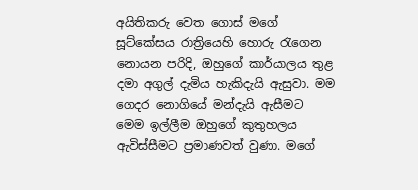අයිතිකරු වෙත ගොස් මගේ සූට්කේසය රාත්‍රියෙහි හොරු රැගෙන නොයන පරිදි, ඔහුගේ කාර්යාලය තුළ දමා අගුල් දැමිය හැකිදැයි ඇසුවා. මම ගෙදර නොගියේ මන්දැයි ඇසීමට මෙම ඉල්ලීම ඔහුගේ කුතුහලය ඇවිස්සීමට ප්‍රමාණවත් වුණා. මගේ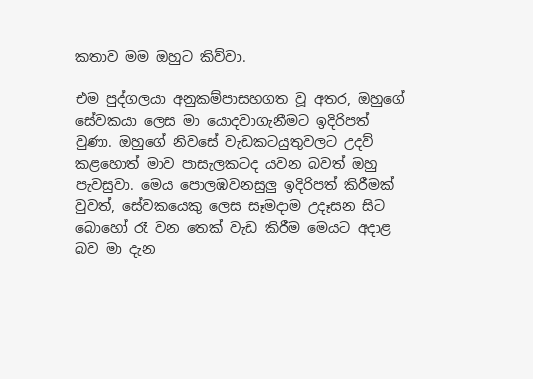කතාව මම ඔහුට කිව්වා.

එම පුද්ගලයා අනුකම්පාසහගත වූ අතර, ඔහුගේ සේවකයා ලෙස මා යොදවාගැනීමට ඉදිරිපත් වුණා. ඔහුගේ නිවසේ වැඩකටයුතුවලට උදව් කළහොත් මාව පාසැලකටද යවන බවත් ඔහු පැවසුවා. මෙය පොලඹවනසුලු ඉදිරිපත් කිරීමක් වුවත්, සේවකයෙකු ලෙස සෑමදාම උදෑසන සිට බොහෝ රෑ වන තෙක් වැඩ කිරීම මෙයට අදාළ බව මා දැන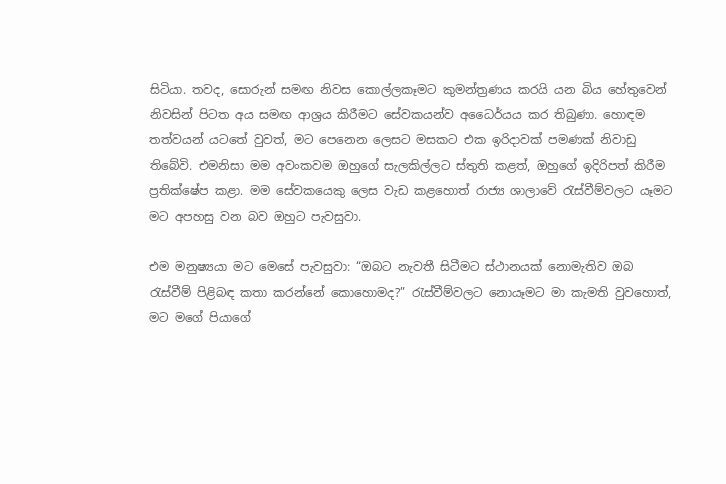සිටියා. තවද, සොරුන් සමඟ නිවස කොල්ලකෑමට කුමන්ත්‍රණය කරයි යන බිය හේතුවෙන් නිවසින් පිටත අය සමඟ ආශ්‍රය කිරීමට සේවකයන්ව අධෛර්යය කර තිබුණා. හොඳම තත්වයන් යටතේ වුවත්, මට පෙනෙන ලෙසට මසකට එක ඉරිදාවක් පමණක් නිවාඩු තිබේවි. එමනිසා මම අවංකවම ඔහුගේ සැලකිල්ලට ස්තුති කළත්, ඔහුගේ ඉදිරිපත් කිරීම ප්‍රතික්ෂේප කළා. මම සේවකයෙකු ලෙස වැඩ කළහොත් රාජ්‍ය ශාලාවේ රැස්වීම්වලට යෑමට මට අපහසු වන බව ඔහුට පැවසුවා.

එම මනුෂ්‍යයා මට මෙසේ පැවසුවා: “ඔබට නැවතී සිටීමට ස්ථානයක් නොමැතිව ඔබ රැස්වීම් පිළිබඳ කතා කරන්නේ කොහොමද?” රැස්වීම්වලට නොයෑමට මා කැමති වුවහොත්, මට මගේ පියාගේ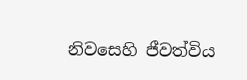නිවසෙහි ජීවත්විය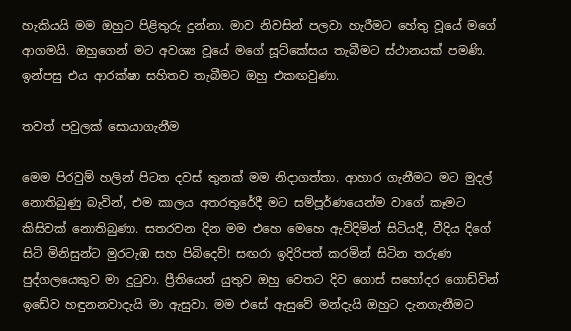හැකියයි මම ඔහුට පිළිතුරු දුන්නා. මාව නිවසින් පලවා හැරීමට හේතු වූයේ මගේ ආගමයි. ඔහුගෙන් මට අවශ්‍ය වූයේ මගේ සූට්කේසය තැබීමට ස්ථානයක් පමණි. ඉන්පසු එය ආරක්ෂා සහිතව තැබීමට ඔහු එකඟවුණා.

තවත් පවුලක් සොයාගැනීම

මෙම පිරවුම් හලින් පිටත දවස් තුනක් මම නිදාගත්තා. ආහාර ගැනීමට මට මුදල් නොතිබුණු බැවින්, එම කාලය අතරතුරේදී මට සම්පූර්ණයෙන්ම වාගේ කෑමට කිසිවක් නොතිබුණා. සතරවන දින මම එහෙ මෙහෙ ඇවිදිමින් සිටියදී, වීදිය දිගේ සිටි මිනිසුන්ට මුරටැඹ සහ පිබිදෙව්! සඟරා ඉදිරිපත් කරමින් සිටින තරුණ පුද්ගලයෙකුව මා දුටුවා. ප්‍රීතියෙන් යුතුව ඔහු වෙතට දිව ගොස් සහෝදර ගොඩ්වින් ඉඩේව හඳුනනවාදැයි මා ඇසුවා. මම එසේ ඇසුවේ මන්දැයි ඔහුට දැනගැනීමට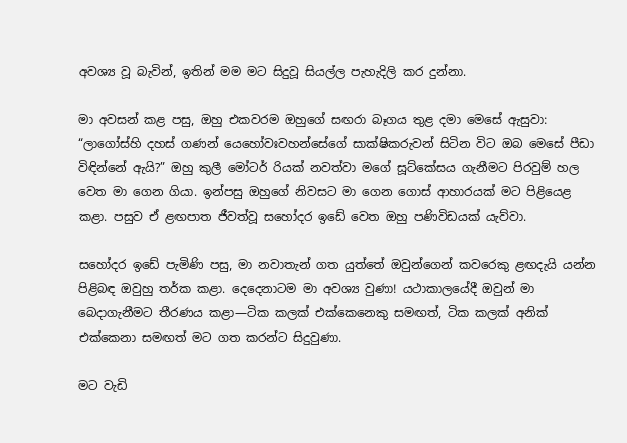අවශ්‍ය වූ බැවින්, ඉතින් මම මට සිදුවූ සියල්ල පැහැදිලි කර දුන්නා.

මා අවසන් කළ පසු, ඔහු එකවරම ඔහුගේ සඟරා බෑගය තුළ දමා මෙසේ ඇසුවා: “ලාගෝස්හි දහස් ගණන් යෙහෝවඃවහන්සේගේ සාක්ෂිකරුවන් සිටින විට ඔබ මෙසේ පීඩා විඳින්නේ ඇයි?” ඔහු කුලී මෝටර් රියක් නවත්වා මගේ සූට්කේසය ගැනීමට පිරවුම් හල වෙත මා ගෙන ගියා. ඉන්පසු ඔහුගේ නිවසට මා ගෙන ගොස් ආහාරයක් මට පිළියෙළ කළා. පසුව ඒ ළඟපාත ජීවත්වූ සහෝදර ඉඩේ වෙත ඔහු පණිවිඩයක් යැව්වා.

සහෝදර ඉඩේ පැමිණි පසු, මා නවාතැන් ගත යුත්තේ ඔවුන්ගෙන් කවරෙකු ළඟදැයි යන්න පිළිබඳ ඔවුහු තර්ක කළා. දෙදෙනාටම මා අවශ්‍ය වුණා! යථාකාලයේදී ඔවුන් මා බෙදාගැනීමට තීරණය කළා—ටික කලක් එක්කෙනෙකු සමඟත්, ටික කලක් අනික් එක්කෙනා සමඟත් මට ගත කරන්ට සිදුවුණා.

මට වැඩි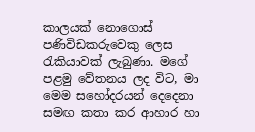කාලයක් නොගොස් පණිවිඩකරුවෙකු ලෙස රැකියාවක් ලැබුණා. මගේ පළමු වේතනය ලද විට, මා මෙම සහෝදරයන් දෙදෙනා සමඟ කතා කර ආහාර හා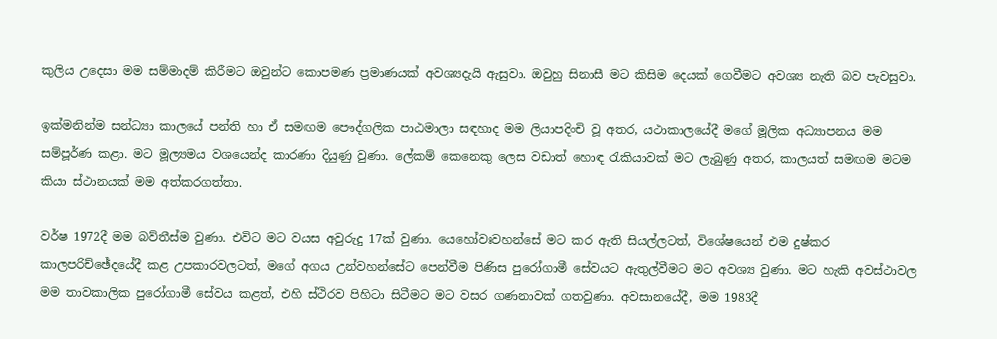කුලිය උදෙසා මම සම්මාදම් කිරීමට ඔවුන්ට කොපමණ ප්‍රමාණයක් අවශ්‍යදැයි ඇසුවා. ඔවුහු සිනාසී මට කිසිම දෙයක් ගෙවීමට අවශ්‍ය නැති බව පැවසුවා.

ඉක්මනින්ම සන්ධ්‍යා කාලයේ පන්ති හා ඒ සමඟම පෞද්ගලික පාඨමාලා සඳහාද මම ලියාපදිංචි වූ අතර, යථාකාලයේදී මගේ මූලික අධ්‍යාපනය මම සම්පූර්ණ කළා. මට මූල්‍යමය වශයෙන්ද කාරණා දියුණු වුණා. ලේකම් කෙනෙකු ලෙස වඩාත් හොඳ රැකියාවක් මට ලැබුණු අතර, කාලයත් සමඟම මටම කියා ස්ථානයක් මම අත්කරගත්තා.

වර්ෂ 1972දී මම බව්තීස්ම වුණා. එවිට මට වයස අවුරුදු 17ක් වුණා. යෙහෝවඃවහන්සේ මට කර ඇති සියල්ලටත්, විශේෂයෙන් එම දුෂ්කර කාලපරිච්ඡේදයේදී කළ උපකාරවලටත්, මගේ අගය උන්වහන්සේට පෙන්වීම පිණිස පුරෝගාමී සේවයට ඇතුල්වීමට මට අවශ්‍ය වුණා. මට හැකි අවස්ථාවල මම තාවකාලික පුරෝගාමී සේවය කළත්, එහි ස්ථිරව පිහිටා සිටීමට මට වසර ගණනාවක් ගතවුණා. අවසානයේදී, මම 1983දී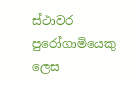ස්ථාවර පුරෝගාමියෙකු ලෙස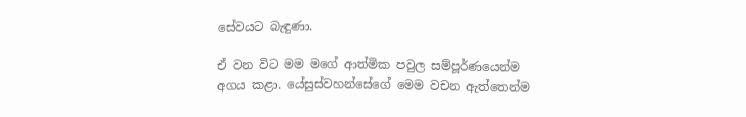සේවයට බැඳුණා.

ඒ වන විට මම මගේ ආත්මික පවුල සම්පූර්ණයෙන්ම අගය කළා. යේසුස්වහන්සේගේ මෙම වචන ඇත්තෙන්ම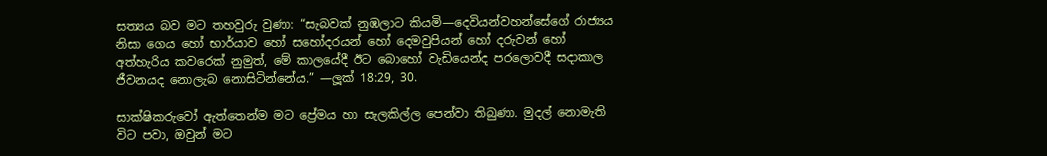සත්‍යය බව මට තහවුරු වුණා: “සැබවක් නුඹලාට කියමි—දෙවියන්වහන්සේගේ රාජ්‍යය නිසා ගෙය හෝ භාර්යාව හෝ සහෝදරයන් හෝ දෙමවුපියන් හෝ දරුවන් හෝ අත්හැරිය කවරෙක් නුමුත්, මේ කාලයේදී ඊට බොහෝ වැඩියෙන්ද පරලොවදී සදාකාල ජීවනයද නොලැබ නොසිටින්නේය.” —ලූක් 18:29, 30.

සාක්ෂිකරුවෝ ඇත්තෙන්ම මට ප්‍රේමය හා සැලකිල්ල පෙන්වා තිබුණා. මුදල් නොමැති විට පවා, ඔවුන් මට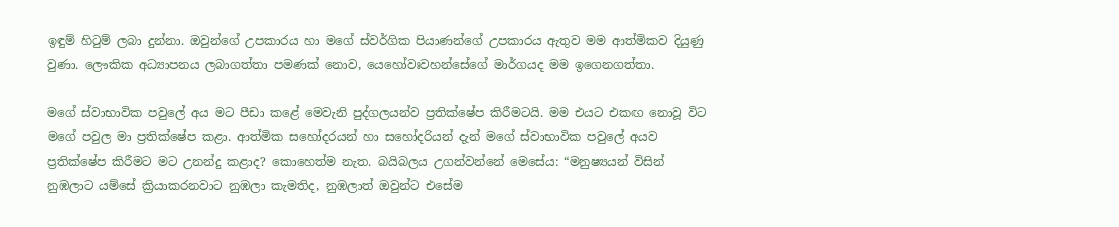ඉඳුම් හිටුම් ලබා දුන්නා. ඔවුන්ගේ උපකාරය හා මගේ ස්වර්ගික පියාණන්ගේ උපකාරය ඇතුව මම ආත්මිකව දියුණු වුණා. ලෞකික අධ්‍යාපනය ලබාගත්තා පමණක් නොව, යෙහෝවඃවහන්සේගේ මාර්ගයද මම ඉගෙනගත්තා.

මගේ ස්වාභාවික පවුලේ අය මට පීඩා කළේ මෙවැනි පුද්ගලයන්ව ප්‍රතික්ෂේප කිරීමටයි. මම එයට එකඟ නොවූ විට මගේ පවුල මා ප්‍රතික්ෂේප කළා. ආත්මික සහෝදරයන් හා සහෝදරියන් දැන් මගේ ස්වාභාවික පවුලේ අයව ප්‍රතික්ෂේප කිරීමට මට උනන්දු කළාද? කොහෙත්ම නැත. බයිබලය උගන්වන්නේ මෙසේය: “මනුෂ්‍යයන් විසින් නුඹලාට යම්සේ ක්‍රියාකරනවාට නුඹලා කැමතිද, නුඹලාත් ඔවුන්ට එසේම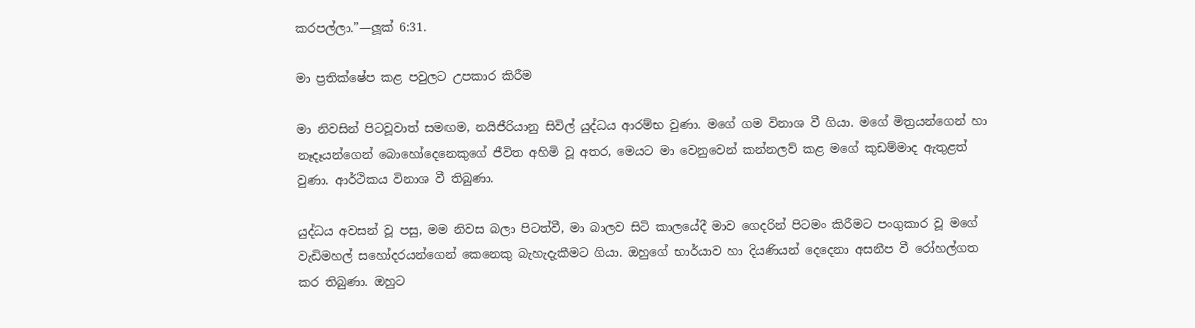කරපල්ලා.”—ලූක් 6:31.

මා ප්‍රතික්ෂේප කළ පවුලට උපකාර කිරීම

මා නිවසින් පිටවූවාත් සමඟම, නයිජීරියානු සිවිල් යුද්ධය ආරම්භ වුණා. මගේ ගම විනාශ වී ගියා. මගේ මිත්‍රයන්ගෙන් හා නෑදෑයන්ගෙන් බොහෝදෙනෙකුගේ ජීවිත අහිමි වූ අතර, මෙයට මා වෙනුවෙන් කන්නලව් කළ මගේ කුඩම්මාද ඇතුළත් වුණා. ආර්ථිකය විනාශ වී තිබුණා.

යුද්ධය අවසන් වූ පසු, මම නිවස බලා පිටත්වී, මා බාලව සිටි කාලයේදී මාව ගෙදරින් පිටමං කිරීමට පංගුකාර වූ මගේ වැඩිමහල් සහෝදරයන්ගෙන් කෙනෙකු බැහැදැකීමට ගියා. ඔහුගේ භාර්යාව හා දියණියන් දෙදෙනා අසනීප වී රෝහල්ගත කර තිබුණා. ඔහුට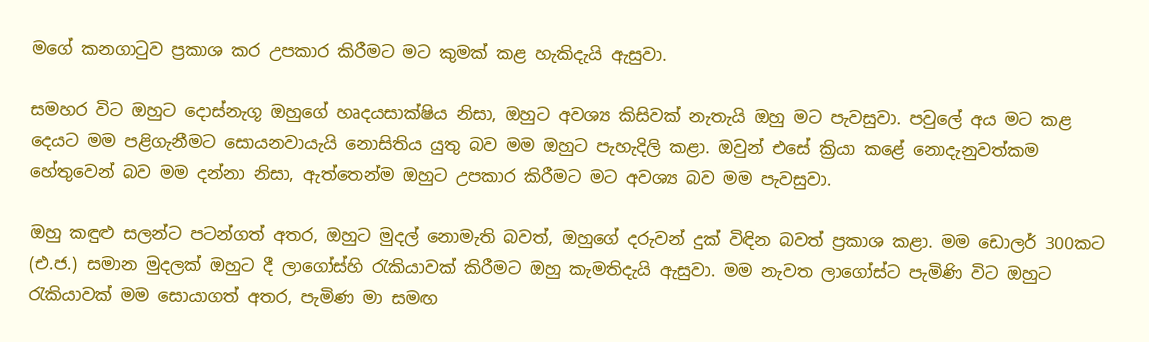මගේ කනගාටුව ප්‍රකාශ කර උපකාර කිරීමට මට කුමක් කළ හැකිදැයි ඇසුවා.

සමහර විට ඔහුට දොස්නැගූ ඔහුගේ හෘදයසාක්ෂිය නිසා, ඔහුට අවශ්‍ය කිසිවක් නැතැයි ඔහු මට පැවසුවා. පවුලේ අය මට කළ දෙයට මම පළිගැනීමට සොයනවායැයි නොසිතිය යුතු බව මම ඔහුට පැහැදිලි කළා. ඔවුන් එසේ ක්‍රියා කළේ නොදැනුවත්කම හේතුවෙන් බව මම දන්නා නිසා, ඇත්තෙන්ම ඔහුට උපකාර කිරීමට මට අවශ්‍ය බව මම පැවසුවා.

ඔහු කඳුළු සලන්ට පටන්ගත් අතර, ඔහුට මුදල් නොමැති බවත්, ඔහුගේ දරුවන් දුක් විඳින බවත් ප්‍රකාශ කළා. මම ඩොලර් 300කට (එ.ජ.) සමාන මුදලක් ඔහුට දී ලාගෝස්හි රැකියාවක් කිරීමට ඔහු කැමතිදැයි ඇසුවා. මම නැවත ලාගෝස්ට පැමිණි විට ඔහුට රැකියාවක් මම සොයාගත් අතර, පැමිණ මා සමඟ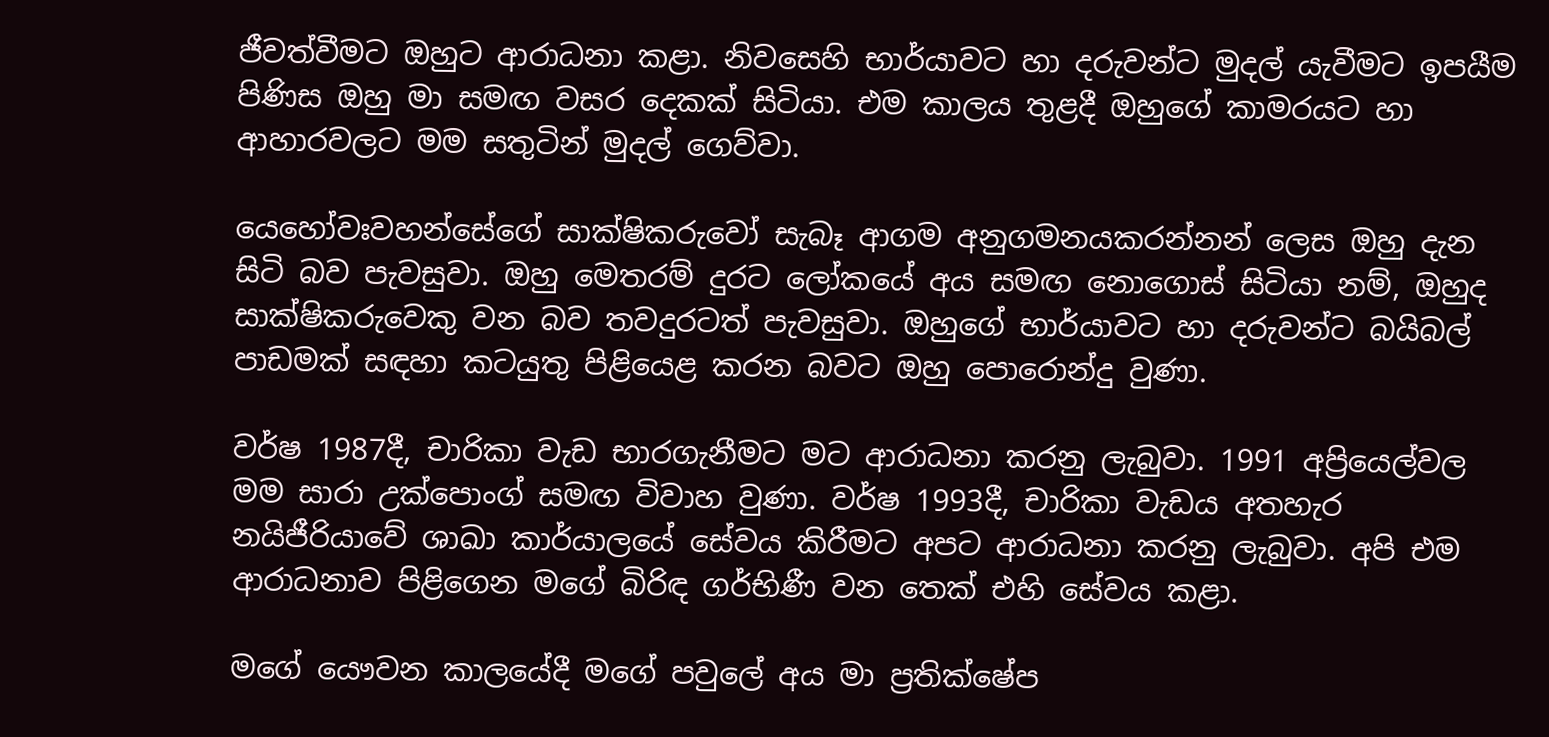ජීවත්වීමට ඔහුට ආරාධනා කළා. නිවසෙහි භාර්යාවට හා දරුවන්ට මුදල් යැවීමට ඉපයීම පිණිස ඔහු මා සමඟ වසර දෙකක් සිටියා. එම කාලය තුළදී ඔහුගේ කාමරයට හා ආහාරවලට මම සතුටින් මුදල් ගෙව්වා.

යෙහෝවඃවහන්සේගේ සාක්ෂිකරුවෝ සැබෑ ආගම අනුගමනයකරන්නන් ලෙස ඔහු දැන සිටි බව පැවසුවා. ඔහු මෙතරම් දුරට ලෝකයේ අය සමඟ නොගොස් සිටියා නම්, ඔහුද සාක්ෂිකරුවෙකු වන බව තවදුරටත් පැවසුවා. ඔහුගේ භාර්යාවට හා දරුවන්ට බයිබල් පාඩමක් සඳහා කටයුතු පිළියෙළ කරන බවට ඔහු පොරොන්දු වුණා.

වර්ෂ 1987දී, චාරිකා වැඩ භාරගැනීමට මට ආරාධනා කරනු ලැබුවා. 1991 අප්‍රියෙල්වල මම සාරා උක්පොංග් සමඟ විවාහ වුණා. වර්ෂ 1993දී, චාරිකා වැඩය අතහැර නයිජීරියාවේ ශාඛා කාර්යාලයේ සේවය කිරීමට අපට ආරාධනා කරනු ලැබුවා. අපි එම ආරාධනාව පිළිගෙන මගේ බිරිඳ ගර්භිණී වන තෙක් එහි සේවය කළා.

මගේ යෞවන කාලයේදී මගේ පවුලේ අය මා ප්‍රතික්ෂේප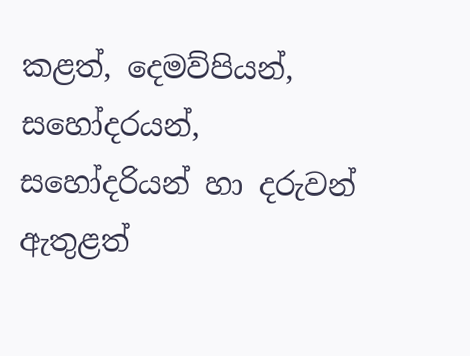කළත්, දෙමව්පියන්, සහෝදරයන්, සහෝදරියන් හා දරුවන් ඇතුළත්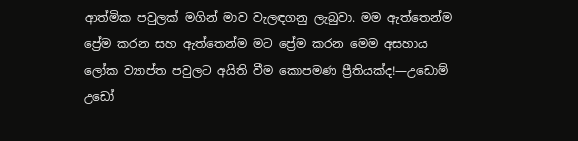ආත්මික පවුලක් මගින් මාව වැලඳගනු ලැබුවා. මම ඇත්තෙන්ම ප්‍රේම කරන සහ ඇත්තෙන්ම මට ප්‍රේම කරන මෙම අසහාය ලෝක ව්‍යාප්ත පවුලට අයිති වීම කොපමණ ප්‍රීතියක්ද!—උඩොම් උඩෝ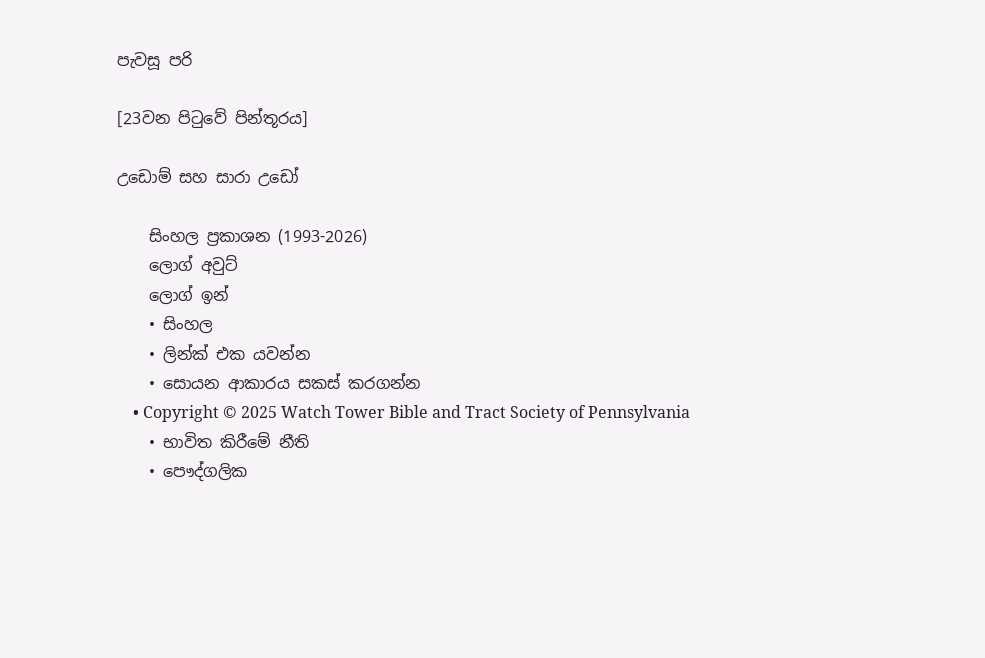පැවසූ පරි

[23වන පිටුවේ පින්තූරය]

උඩොම් සහ සාරා උඩෝ

    සිංහල ප්‍රකාශන (1993-2026)
    ලොග් අවුට්
    ලොග් ඉන්
    • සිංහල
    • ලින්ක් එක යවන්න
    • සොයන ආකාරය සකස් කරගන්න
    • Copyright © 2025 Watch Tower Bible and Tract Society of Pennsylvania
    • භාවිත කිරීමේ නීති
    • පෞද්ගලික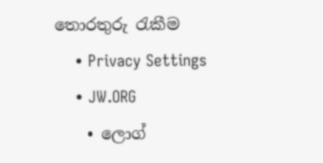තොරතුරු රැකීම
    • Privacy Settings
    • JW.ORG
    • ලොග්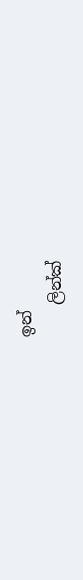ඉන්
    ලින්ක්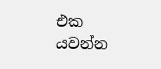එක යවන්න